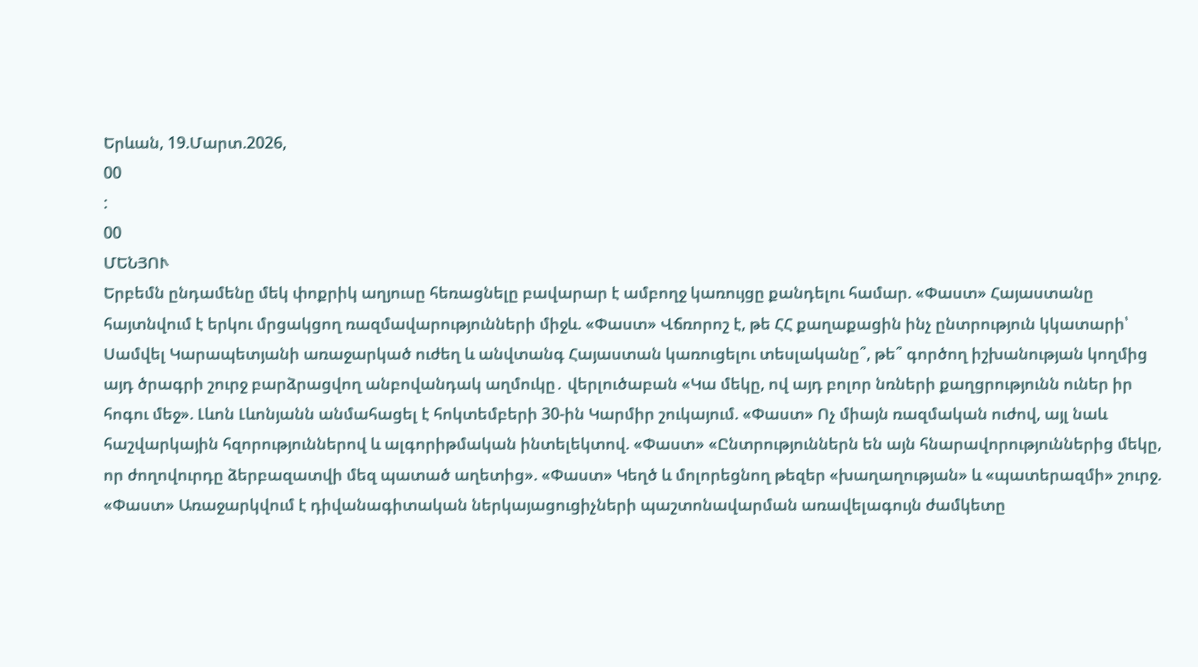Երևան, 19.Մարտ.2026,
00
:
00
ՄԵՆՅՈՒ
Երբեմն ընդամենը մեկ փոքրիկ աղյուսը հեռացնելը բավարար է ամբողջ կառույցը քանդելու համար. «Փաստ» Հայաստանը հայտնվում է երկու մրցակցող ռազմավարությունների միջև. «Փաստ» Վճռորոշ է, թե ՀՀ քաղաքացին ինչ ընտրություն կկատարի՝ Սամվել Կարապետյանի առաջարկած ուժեղ և անվտանգ Հայաստան կառուցելու տեսլականը՞, թե՞ գործող իշխանության կողմից այդ ծրագրի շուրջ բարձրացվող անբովանդակ աղմուկը․ վերլուծաբան «Կա մեկը, ով այդ բոլոր նռների քաղցրությունն ուներ իր հոգու մեջ». Լևոն Լևոնյանն անմահացել է հոկտեմբերի 30-ին Կարմիր շուկայում. «Փաստ» Ոչ միայն ռազմական ուժով, այլ նաև հաշվարկային հզորություններով և ալգորիթմական ինտելեկտով. «Փաստ» «Ընտրություններն են այն հնարավորություններից մեկը, որ ժողովուրդը ձերբազատվի մեզ պատած աղետից». «Փաստ» Կեղծ և մոլորեցնող թեզեր «խաղաղության» և «պատերազմի» շուրջ. «Փաստ» Առաջարկվում է դիվանագիտական ներկայացուցիչների պաշտոնավարման առավելագույն ժամկետը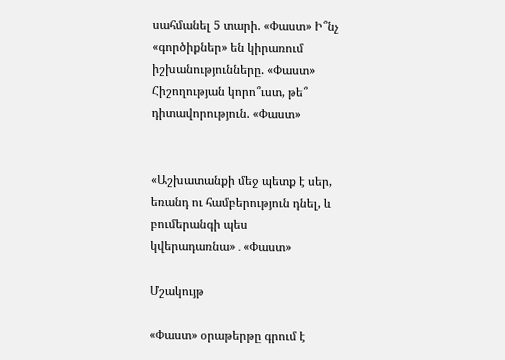սահմանել 5 տարի. «Փաստ» Ի՞նչ «գործիքներ» են կիրառում իշխանությունները. «Փաստ» Հիշողության կորո՞ւստ, թե՞ դիտավորություն. «Փաստ»


«Աշխատանքի մեջ պետք է սեր, եռանդ ու համբերություն դնել, և բումերանգի պես կվերադառնա»․«Փաստ»

Մշակույթ

«Փաստ» օրաթերթը գրում է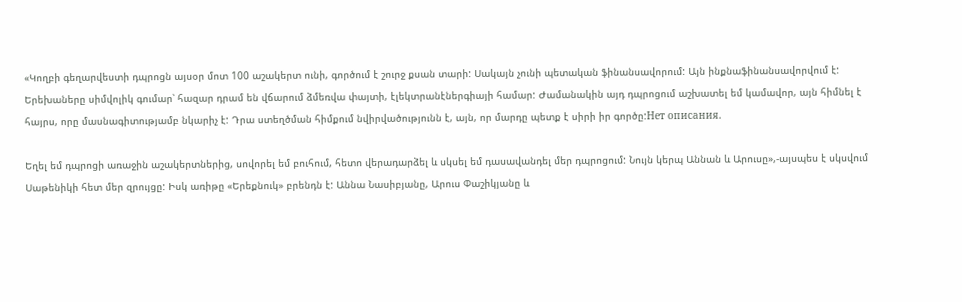«Կողբի գեղարվեստի դպրոցն այսօր մոտ 100 աշակերտ ունի, գործում է շուրջ քսան տարի: Սակայն չունի պետական ֆինանսավորում: Այն ինքնաֆինանսավորվում է: Երեխաները սիմվոլիկ գումար՝ հազար դրամ են վճարում ձմեռվա փայտի, էլեկտրանէներգիայի համար: Ժամանակին այդ դպրոցում աշխատել եմ կամավոր, այն հիմնել է հայրս, որը մասնագիտությամբ նկարիչ է: Դրա ստեղծման հիմքում նվիրվածությունն է, այն, որ մարդը պետք է սիրի իր գործը:Нет описания.

Եղել եմ դպրոցի առաջին աշակերտներից, սովորել եմ բուհում, հետո վերադարձել և սկսել եմ դասավանդել մեր դպրոցում: Նույն կերպ Աննան և Արուսը»,-այսպես է սկսվում Սաթենիկի հետ մեր զրույցը: Իսկ առիթը «Երեքնուկ» բրենդն է: Աննա Նասիբյանը, Արուս Փաշիկյանը և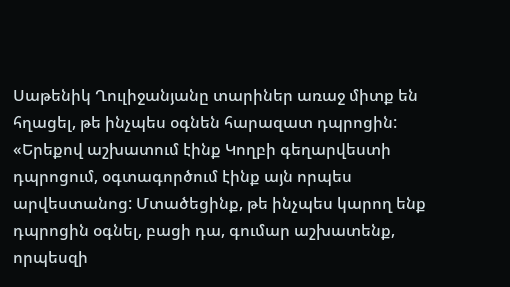Սաթենիկ Ղուլիջանյանը տարիներ առաջ միտք են հղացել, թե ինչպես օգնեն հարազատ դպրոցին: «Երեքով աշխատում էինք Կողբի գեղարվեստի դպրոցում, օգտագործում էինք այն որպես արվեստանոց: Մտածեցինք, թե ինչպես կարող ենք դպրոցին օգնել, բացի դա, գումար աշխատենք, որպեսզի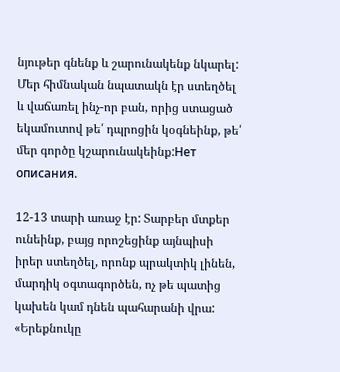նյութեր գնենք և շարունակենք նկարել: Մեր հիմնական նպատակն էր ստեղծել և վաճառել ինչ-որ բան, որից ստացած եկամուտով թե՛ դպրոցին կօգնեինք, թե՛ մեր գործը կշարունակեինք:Нет описания.

12-13 տարի առաջ էր: Տարբեր մտքեր ունեինք, բայց որոշեցինք այնպիսի իրեր ստեղծել, որոնք պրակտիկ լինեն, մարդիկ օգտագործեն, ոչ թե պատից կախեն կամ դնեն պահարանի վրա: «Երեքնուկը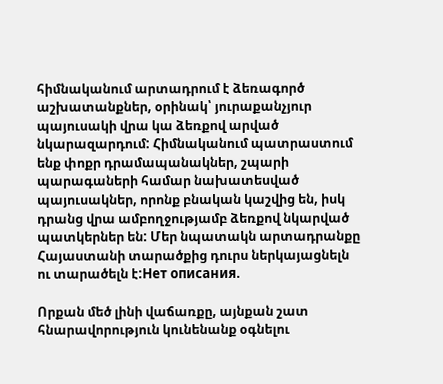հիմնականում արտադրում է ձեռագործ աշխատանքներ, օրինակ՝ յուրաքանչյուր պայուսակի վրա կա ձեռքով արված նկարազարդում: Հիմնականում պատրաստում ենք փոքր դրամապանակներ, շպարի պարագաների համար նախատեսված պայուսակներ, որոնք բնական կաշվից են, իսկ դրանց վրա ամբողջությամբ ձեռքով նկարված պատկերներ են: Մեր նպատակն արտադրանքը Հայաստանի տարածքից դուրս ներկայացնելն ու տարածելն է:Нет описания.

Որքան մեծ լինի վաճառքը, այնքան շատ հնարավորություն կունենանք օգնելու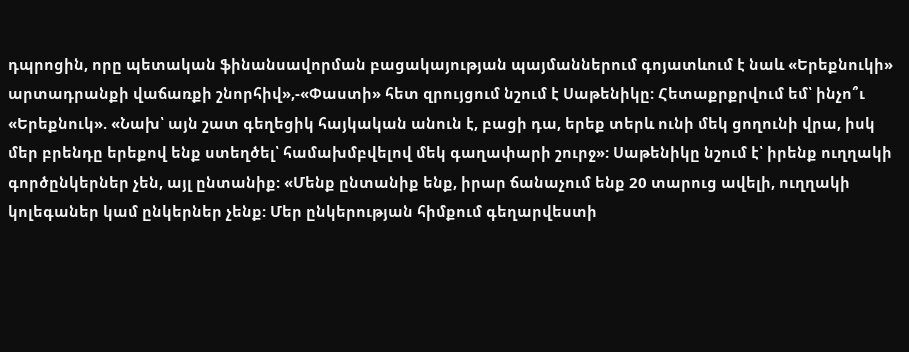դպրոցին, որը պետական ֆինանսավորման բացակայության պայմաններում գոյատևում է նաև «Երեքնուկի» արտադրանքի վաճառքի շնորհիվ»,-«Փաստի» հետ զրույցում նշում է Սաթենիկը: Հետաքրքրվում եմ՝ ինչո՞ւ «Երեքնուկ». «Նախ՝ այն շատ գեղեցիկ հայկական անուն է, բացի դա, երեք տերև ունի մեկ ցողունի վրա, իսկ մեր բրենդը երեքով ենք ստեղծել՝ համախմբվելով մեկ գաղափարի շուրջ»: Սաթենիկը նշում է՝ իրենք ուղղակի գործընկերներ չեն, այլ ընտանիք: «Մենք ընտանիք ենք, իրար ճանաչում ենք 20 տարուց ավելի, ուղղակի կոլեգաներ կամ ընկերներ չենք: Մեր ընկերության հիմքում գեղարվեստի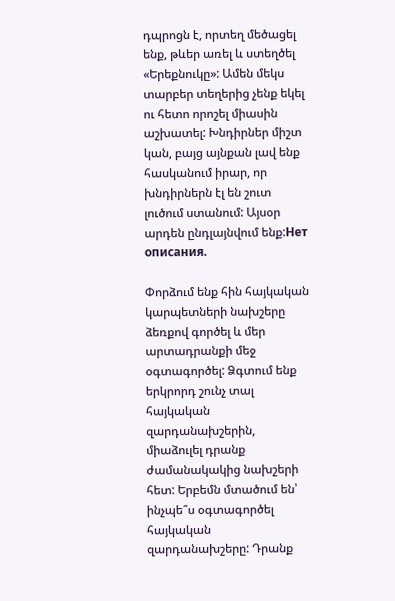դպրոցն է, որտեղ մեծացել ենք, թևեր առել և ստեղծել «Երեքնուկը»: Ամեն մեկս տարբեր տեղերից չենք եկել ու հետո որոշել միասին աշխատել: Խնդիրներ միշտ կան, բայց այնքան լավ ենք հասկանում իրար, որ խնդիրներն էլ են շուտ լուծում ստանում: Այսօր արդեն ընդլայնվում ենք:Нет описания.

Փորձում ենք հին հայկական կարպետների նախշերը ձեռքով գործել և մեր արտադրանքի մեջ օգտագործել: Ձգտում ենք երկրորդ շունչ տալ հայկական զարդանախշերին, միաձուլել դրանք ժամանակակից նախշերի հետ: Երբեմն մտածում են՝ ինչպե՞ս օգտագործել հայկական զարդանախշերը: Դրանք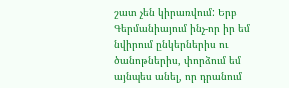շատ չեն կիրառվում: Երբ Գերմանիայում ինչ-որ իր եմ նվիրում ընկերներիս ու ծանոթներիս, փորձում եմ այնպես անել, որ դրանում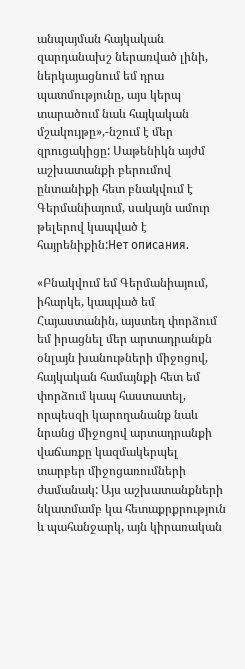անպայման հայկական զարդանախշ ներառված լինի, ներկայացնում եմ դրա պատմությունը, այս կերպ տարածում նաև հայկական մշակույթը»,-նշում է մեր զրուցակիցը: Սաթենիկն այժմ աշխատանքի բերումով ընտանիքի հետ բնակվում է Գերմանիայում, սակայն ամուր թելերով կապված է հայրենիքին:Нет описания.

«Բնակվում եմ Գերմանիայում, իհարկե, կապված եմ Հայաստանին, այստեղ փորձում եմ իրացնել մեր արտադրանքն օնլայն խանութների միջոցով, հայկական համայնքի հետ եմ փորձում կապ հաստատել, որպեսզի կարողանանք նաև նրանց միջոցով արտադրանքի վաճառքը կազմակերպել տարբեր միջոցառումների ժամանակ: Այս աշխատանքների նկատմամբ կա հետաքրքրություն և պահանջարկ, այն կիրառական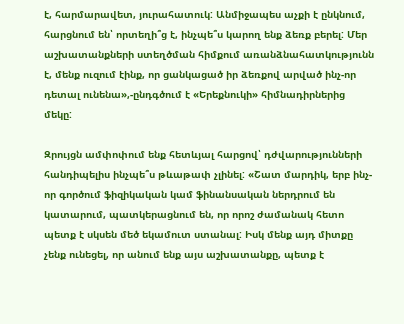է, հարմարավետ, յուրահատուկ: Անմիջապես աչքի է ընկնում, հարցնում են՝ որտեղի՞ց է, ինչպե՞ս կարող ենք ձեռք բերել: Մեր աշխատանքների ստեղծման հիմքում առանձնահատկությունն է, մենք ուզում էինք, որ ցանկացած իր ձեռքով արված ինչ-որ դետալ ունենա»,-ընդգծում է «Երեքնուկի» հիմնադիրներից մեկը:

Զրույցն ամփոփում ենք հետևյալ հարցով՝ դժվարությունների հանդիպելիս ինչպե՞ս թևաթափ չլինել: «Շատ մարդիկ, երբ ինչ-որ գործում ֆիզիկական կամ ֆինանսական ներդրում են կատարում, պատկերացնում են, որ որոշ ժամանակ հետո պետք է սկսեն մեծ եկամուտ ստանալ: Իսկ մենք այդ միտքը չենք ունեցել, որ անում ենք այս աշխատանքը, պետք է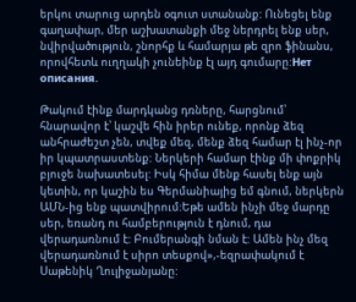երկու տարուց արդեն օգուտ ստանանք: Ունեցել ենք գաղափար, մեր աշխատանքի մեջ ներդրել ենք սեր, նվիրվածություն, շնորհք և համարյա թե զրո ֆինանս, որովհետև ուղղակի չունեինք էլ այդ գումարը:Нет описания.

Թակում էինք մարդկանց դռները, հարցնում՝ հնարավոր է՝ կաշվե հին իրեր ունեք, որոնք ձեզ անհրաժեշտ չեն, տվեք մեզ, մենք ձեզ համար էլ ինչ-որ իր կպատրաստենք: Ներկերի համար էինք մի փոքրիկ բյուջե նախատեսել: Իսկ հիմա մենք հասել ենք այն կետին, որ կաշին ես Գերմանիայից եմ գնում, ներկերն ԱՄՆ-ից ենք պատվիրում:Եթե ամեն ինչի մեջ մարդը սեր, եռանդ ու համբերություն է դնում, դա վերադառնում է: Բումերանգի նման է: Ամեն ինչ մեզ վերադառնում է սիրո տեսքով»,-եզրափակում է Սաթենիկ Ղուլիջանյանը: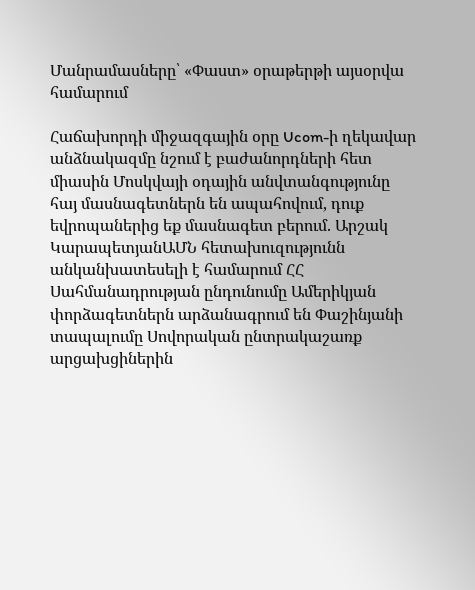Մանրամասները՝ «Փաստ» օրաթերթի այսօրվա համարում

Հաճախորդի միջազգային օրը Ucom-ի ղեկավար անձնակազմը նշում է բաժանորդների հետ միասին Մոսկվայի օդային անվտանգությունը հայ մասնագետներն են ապահովում, դուք եվրոպաներից եք մասնագետ բերում. Արշակ ԿարապետյանԱՄՆ հետախուզությունն անկանխատեսելի է համարում ՀՀ Սահմանադրության ընդունումը Ամերիկյան փորձագետներն արձանագրում են Փաշինյանի տապալումը Սովորական ընտրակաշառք արցախցիներին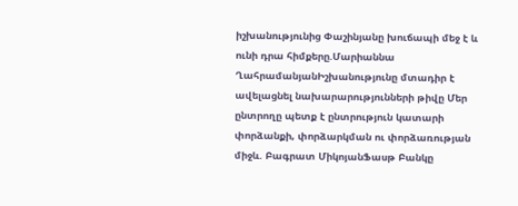իշխանությունից Փաշինյանը խուճապի մեջ է և ունի դրա հիմքերը.Մարիաննա ՂահրամանյանԻշխանությունը մտադիր է ավելացնել նախարարությունների թիվը Մեր ընտրողը պետք է ընտրություն կատարի փորձանքի, փորձարկման ու փորձառության միջև. Բագրատ ՄիկոյանՖասթ Բանկը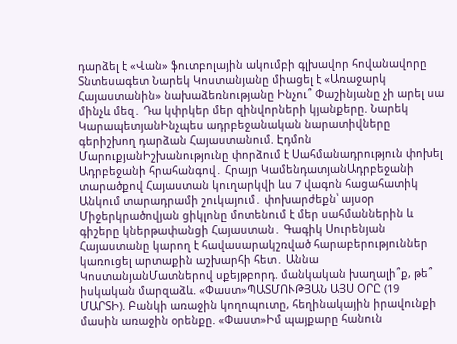դարձել է «Վան» ֆուտբոլային ակումբի գլխավոր հովանավորը Տնտեսագետ Նարեկ Կոստանյանը միացել է «Առաջարկ Հայաստանին» նախաձեռնությանը Ինչու՞ Փաշինյանը չի արել սա մինչև մեզ․ Դա կփրկեր մեր զինվորների կյանքերը. Նարեկ ԿարապետյանԻնչպես ադրբեջանական նարատիվները գերիշխող դարձան Հայաստանում. Էդմոն ՄարուքյանԻշխանությունը փորձում է Սահմանադրություն փոխել Ադրբեջանի հրահանգով․ Հրայր ԿամենդատյանԱդրբեջանի տարածքով Հայաստան կուղարկվի ևս 7 վագոն հացահատիկ Անկում տարադրամի շուկայում․ փոխարժեքն՝ այսօր Միջերկրածովյան ցիկլոնը մոտենում է մեր սահմաններին և գիշերը կներթափանցի Հայաստան․ Գագիկ Սուրենյան Հայաստանը կարող է հավասարակշռված հարաբերություններ կառուցել արտաքին աշխարհի հետ․ Աննա ԿոստանյանՄատներով սքեյթբորդ. մանկական խաղալի՞ք, թե՞ իսկական մարզաձև. «Փաստ»ՊԱՏՄՈՒԹՅԱՆ ԱՅՍ ՕՐԸ (19 ՄԱՐՏԻ). Բանկի առաջին կողոպուտը, հեղինակային իրավունքի մասին առաջին օրենքը. «Փաստ»Իմ պայքարը հանուն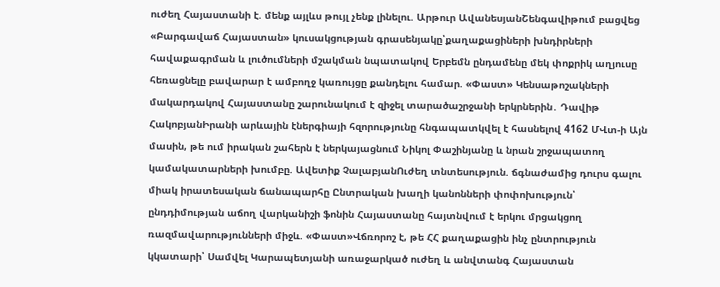ուժեղ Հայաստանի է. մենք այլևս թույլ չենք լինելու. Արթուր ԱվանեսյանՇենգավիթում բացվեց «Բարգավաճ Հայաստան» կուսակցության գրասենյակը՝քաղաքացիների խնդիրների հավաքագրման և լուծումների մշակման նպատակով Երբեմն ընդամենը մեկ փոքրիկ աղյուսը հեռացնելը բավարար է ամբողջ կառույցը քանդելու համար. «Փաստ» Կենսաթոշակների մակարդակով Հայաստանը շարունակում է զիջել տարածաշրջանի երկրներին․ Դավիթ ՀակոբյանԻրանի արևային էներգիայի հզորությունը հնգապատկվել է հասնելով 4162 ՄՎտ-ի Այն մասին, թե ում իրական շահերն է ներկայացնում Նիկոլ Փաշինյանը և նրան շրջապատող կամակատարների խումբը. Ավետիք ՉալաբյանՈւժեղ տնտեսություն. ճգնաժամից դուրս գալու միակ իրատեսական ճանապարհը Ընտրական խաղի կանոնների փոփոխություն՝ ընդդիմության աճող վարկանիշի ֆոնին Հայաստանը հայտնվում է երկու մրցակցող ռազմավարությունների միջև. «Փաստ»Վճռորոշ է, թե ՀՀ քաղաքացին ինչ ընտրություն կկատարի՝ Սամվել Կարապետյանի առաջարկած ուժեղ և անվտանգ Հայաստան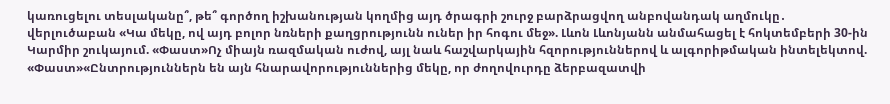կառուցելու տեսլականը՞, թե՞ գործող իշխանության կողմից այդ ծրագրի շուրջ բարձրացվող անբովանդակ աղմուկը․ վերլուծաբան «Կա մեկը, ով այդ բոլոր նռների քաղցրությունն ուներ իր հոգու մեջ». Լևոն Լևոնյանն անմահացել է հոկտեմբերի 30-ին Կարմիր շուկայում. «Փաստ»Ոչ միայն ռազմական ուժով, այլ նաև հաշվարկային հզորություններով և ալգորիթմական ինտելեկտով. «Փաստ»«Ընտրություններն են այն հնարավորություններից մեկը, որ ժողովուրդը ձերբազատվի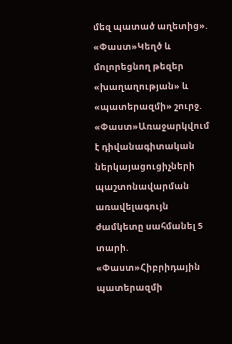մեզ պատած աղետից». «Փաստ»Կեղծ և մոլորեցնող թեզեր «խաղաղության» և «պատերազմի» շուրջ. «Փաստ»Առաջարկվում է դիվանագիտական ներկայացուցիչների պաշտոնավարման առավելագույն ժամկետը սահմանել 5 տարի. «Փաստ»Հիբրիդային պատերազմի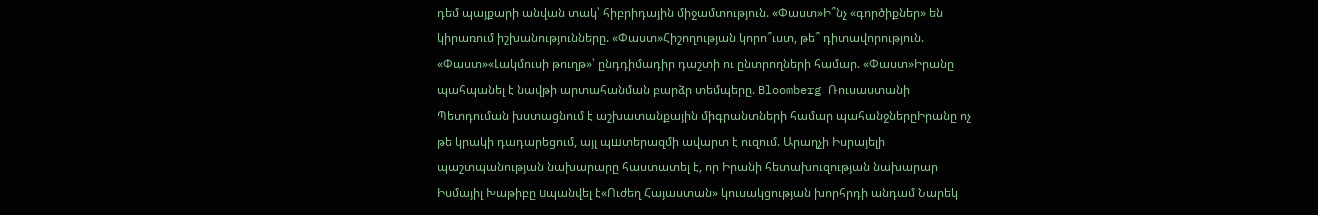դեմ պայքարի անվան տակ՝ հիբրիդային միջամտություն. «Փաստ»Ի՞նչ «գործիքներ» են կիրառում իշխանությունները. «Փաստ»Հիշողության կորո՞ւստ, թե՞ դիտավորություն. «Փաստ»«Լակմուսի թուղթ»՝ ընդդիմադիր դաշտի ու ընտրողների համար. «Փաստ»Իրանը պահպանել է նավթի արտահանման բարձր տեմպերը. Bloomberg Ռուսաստանի Պետդուման խստացնում է աշխատանքային միգրանտների համար պահանջներըԻրանը ոչ թե կրակի դադարեցում, այլ պшտերազմի ավարտ է ուզում. Արաղչի Իսրայելի պաշտպանության նախարարը հաստատել է, որ Իրանի հետախուզության նախարար Իսմայիլ Խաթիբը uպանվել է«Ուժեղ Հայաստան» կուսակցության խորհրդի անդամ Նարեկ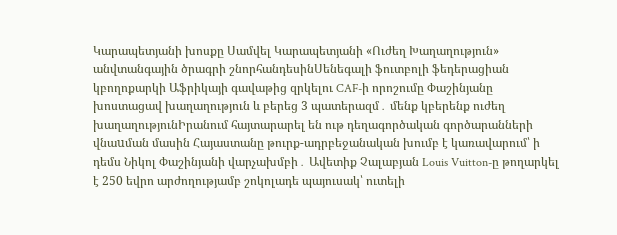Կարապետյանի խոսքը Սամվել Կարապետյանի «Ուժեղ Խաղաղություն» անվտանգային ծրագրի շնորհանդեսինՍենեգալի ֆուտբոլի ֆեդերացիան կբողոքարկի Աֆրիկայի գավաթից զրկելու CAF-ի որոշումը Փաշինյանը խոստացավ խաղաղություն և բերեց 3 պատերազմ․ մենք կբերենք ուժեղ խաղաղությունԻրանում հայտարարել են ութ դեղագործական գործարանների վնաuման մասին Հայաստանը թուրք-ադրբեջանական խումբ է կառավարում՝ ի դեմս Նիկոլ Փաշինյանի վարչախմբի․ Ավետիք Չալաբյան Louis Vuitton-ը թողարկել է 250 եվրո արժողությամբ շոկոլադե պայուսակ՝ ուտելի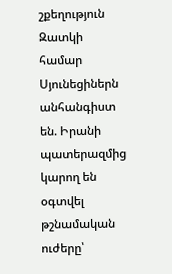շքեղություն Զատկի համար Սյունեցիներն անհանգիստ են. Իրանի պատերազմից կարող են օգտվել թշնամական ուժերը՝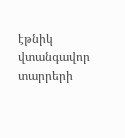էթնիկ վտանգավոր տարրերի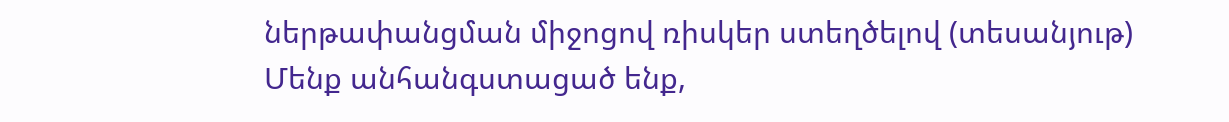ներթափանցման միջոցով ռիսկեր ստեղծելով (տեսանյութ) Մենք անհանգստացած ենք,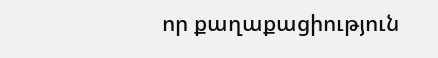որ քաղաքացիություն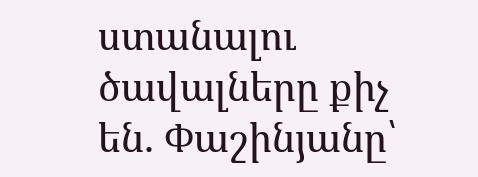ստանալու ծավալները քիչ են. Փաշինյանը՝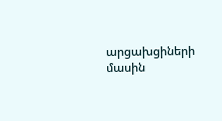արցախցիների մասին